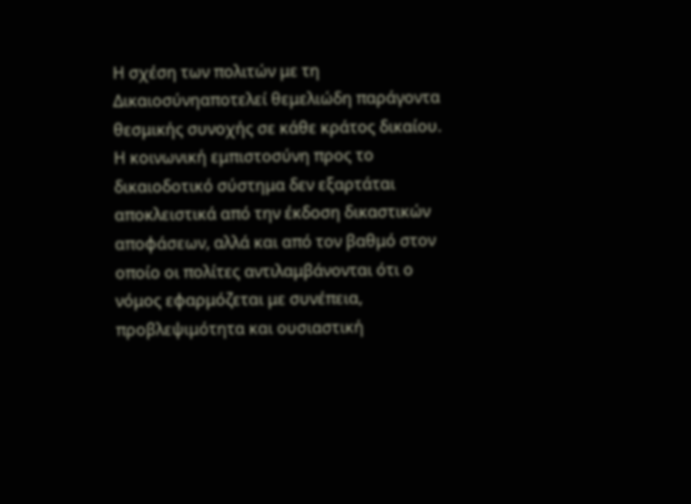Η σχέση των πολιτών με τη Δικαιοσύνηαποτελεί θεμελιώδη παράγοντα θεσμικής συνοχής σε κάθε κράτος δικαίου. Η κοινωνική εμπιστοσύνη προς το δικαιοδοτικό σύστημα δεν εξαρτάται αποκλειστικά από την έκδοση δικαστικών αποφάσεων, αλλά και από τον βαθμό στον οποίο οι πολίτες αντιλαμβάνονται ότι ο νόμος εφαρμόζεται με συνέπεια, προβλεψιμότητα και ουσιαστική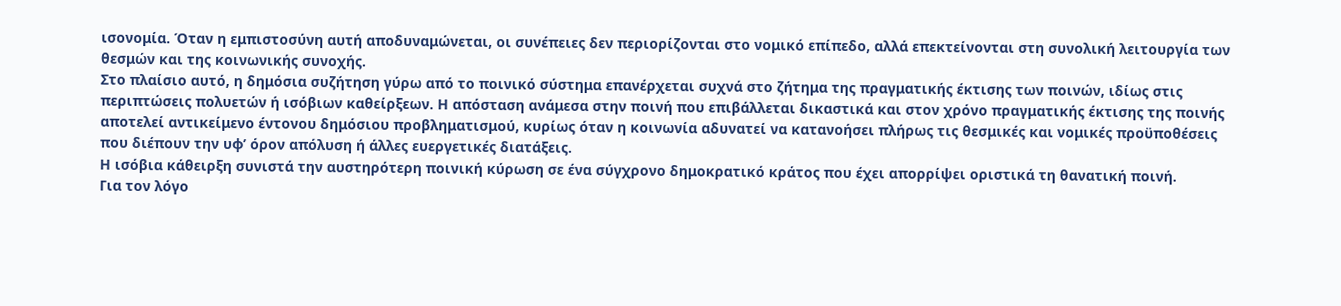ισονομία. Όταν η εμπιστοσύνη αυτή αποδυναμώνεται, οι συνέπειες δεν περιορίζονται στο νομικό επίπεδο, αλλά επεκτείνονται στη συνολική λειτουργία των θεσμών και της κοινωνικής συνοχής.
Στο πλαίσιο αυτό, η δημόσια συζήτηση γύρω από το ποινικό σύστημα επανέρχεται συχνά στο ζήτημα της πραγματικής έκτισης των ποινών, ιδίως στις περιπτώσεις πολυετών ή ισόβιων καθείρξεων. Η απόσταση ανάμεσα στην ποινή που επιβάλλεται δικαστικά και στον χρόνο πραγματικής έκτισης της ποινής αποτελεί αντικείμενο έντονου δημόσιου προβληματισμού, κυρίως όταν η κοινωνία αδυνατεί να κατανοήσει πλήρως τις θεσμικές και νομικές προϋποθέσεις που διέπουν την υφ’ όρον απόλυση ή άλλες ευεργετικές διατάξεις.
Η ισόβια κάθειρξη συνιστά την αυστηρότερη ποινική κύρωση σε ένα σύγχρονο δημοκρατικό κράτος που έχει απορρίψει οριστικά τη θανατική ποινή.
Για τον λόγο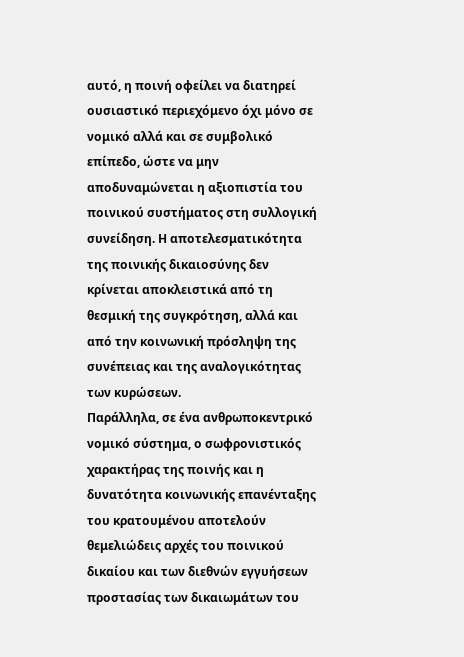αυτό, η ποινή οφείλει να διατηρεί ουσιαστικό περιεχόμενο όχι μόνο σε νομικό αλλά και σε συμβολικό επίπεδο, ώστε να μην αποδυναμώνεται η αξιοπιστία του ποινικού συστήματος στη συλλογική συνείδηση. Η αποτελεσματικότητα της ποινικής δικαιοσύνης δεν κρίνεται αποκλειστικά από τη θεσμική της συγκρότηση, αλλά και από την κοινωνική πρόσληψη της συνέπειας και της αναλογικότητας των κυρώσεων.
Παράλληλα, σε ένα ανθρωποκεντρικό νομικό σύστημα, ο σωφρονιστικός χαρακτήρας της ποινής και η δυνατότητα κοινωνικής επανένταξης του κρατουμένου αποτελούν θεμελιώδεις αρχές του ποινικού δικαίου και των διεθνών εγγυήσεων προστασίας των δικαιωμάτων του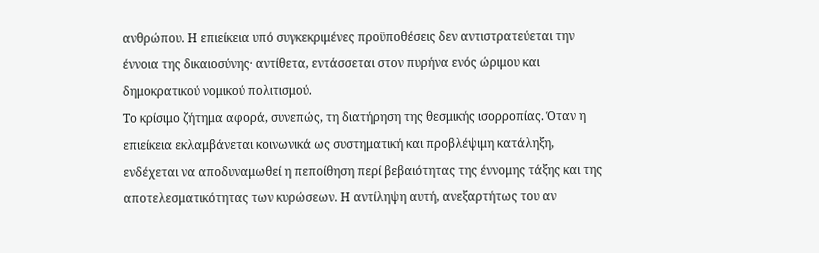ανθρώπου. Η επιείκεια υπό συγκεκριμένες προϋποθέσεις δεν αντιστρατεύεται την έννοια της δικαιοσύνης· αντίθετα, εντάσσεται στον πυρήνα ενός ώριμου και δημοκρατικού νομικού πολιτισμού.
Το κρίσιμο ζήτημα αφορά, συνεπώς, τη διατήρηση της θεσμικής ισορροπίας. Όταν η επιείκεια εκλαμβάνεται κοινωνικά ως συστηματική και προβλέψιμη κατάληξη, ενδέχεται να αποδυναμωθεί η πεποίθηση περί βεβαιότητας της έννομης τάξης και της αποτελεσματικότητας των κυρώσεων. Η αντίληψη αυτή, ανεξαρτήτως του αν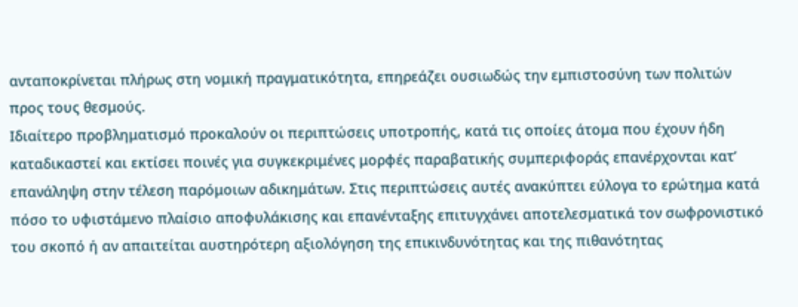ανταποκρίνεται πλήρως στη νομική πραγματικότητα, επηρεάζει ουσιωδώς την εμπιστοσύνη των πολιτών προς τους θεσμούς.
Ιδιαίτερο προβληματισμό προκαλούν οι περιπτώσεις υποτροπής, κατά τις οποίες άτομα που έχουν ήδη καταδικαστεί και εκτίσει ποινές για συγκεκριμένες μορφές παραβατικής συμπεριφοράς επανέρχονται κατ’ επανάληψη στην τέλεση παρόμοιων αδικημάτων. Στις περιπτώσεις αυτές ανακύπτει εύλογα το ερώτημα κατά πόσο το υφιστάμενο πλαίσιο αποφυλάκισης και επανένταξης επιτυγχάνει αποτελεσματικά τον σωφρονιστικό του σκοπό ή αν απαιτείται αυστηρότερη αξιολόγηση της επικινδυνότητας και της πιθανότητας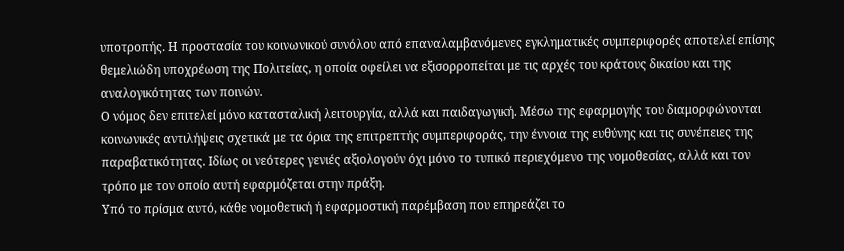υποτροπής. Η προστασία του κοινωνικού συνόλου από επαναλαμβανόμενες εγκληματικές συμπεριφορές αποτελεί επίσης θεμελιώδη υποχρέωση της Πολιτείας, η οποία οφείλει να εξισορροπείται με τις αρχές του κράτους δικαίου και της αναλογικότητας των ποινών.
Ο νόμος δεν επιτελεί μόνο κατασταλική λειτουργία, αλλά και παιδαγωγική. Μέσω της εφαρμογής του διαμορφώνονται κοινωνικές αντιλήψεις σχετικά με τα όρια της επιτρεπτής συμπεριφοράς, την έννοια της ευθύνης και τις συνέπειες της παραβατικότητας. Ιδίως οι νεότερες γενιές αξιολογούν όχι μόνο το τυπικό περιεχόμενο της νομοθεσίας, αλλά και τον τρόπο με τον οποίο αυτή εφαρμόζεται στην πράξη.
Υπό το πρίσμα αυτό, κάθε νομοθετική ή εφαρμοστική παρέμβαση που επηρεάζει το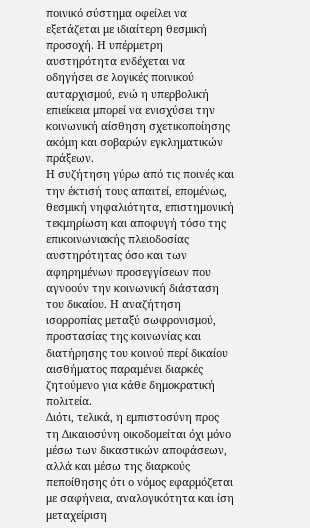ποινικό σύστημα οφείλει να εξετάζεται με ιδιαίτερη θεσμική προσοχή. Η υπέρμετρη αυστηρότητα ενδέχεται να οδηγήσει σε λογικές ποινικού αυταρχισμού, ενώ η υπερβολική επιείκεια μπορεί να ενισχύσει την κοινωνική αίσθηση σχετικοποίησης ακόμη και σοβαρών εγκληματικών πράξεων.
Η συζήτηση γύρω από τις ποινές και την έκτισή τους απαιτεί, επομένως, θεσμική νηφαλιότητα, επιστημονική τεκμηρίωση και αποφυγή τόσο της επικοινωνιακής πλειοδοσίας αυστηρότητας όσο και των αφηρημένων προσεγγίσεων που αγνοούν την κοινωνική διάσταση του δικαίου. Η αναζήτηση ισορροπίας μεταξύ σωφρονισμού, προστασίας της κοινωνίας και διατήρησης του κοινού περί δικαίου αισθήματος παραμένει διαρκές ζητούμενο για κάθε δημοκρατική πολιτεία.
Διότι, τελικά, η εμπιστοσύνη προς τη Δικαιοσύνη οικοδομείται όχι μόνο μέσω των δικαστικών αποφάσεων, αλλά και μέσω της διαρκούς πεποίθησης ότι ο νόμος εφαρμόζεται με σαφήνεια, αναλογικότητα και ίση μεταχείριση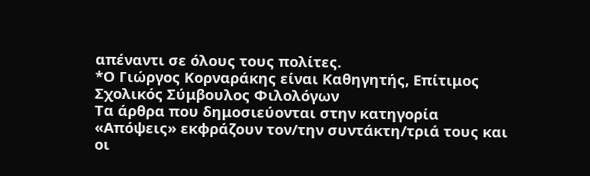απέναντι σε όλους τους πολίτες.
*Ο Γιώργος Κορναράκης είναι Καθηγητής, Επίτιμος Σχολικός Σύμβουλος Φιλολόγων
Τα άρθρα που δημοσιεύονται στην κατηγορία «Απόψεις» εκφράζουν τον/την συντάκτη/τριά τους και οι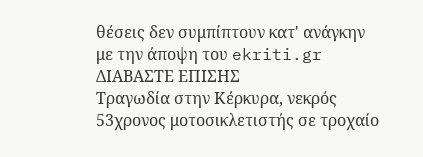θέσεις δεν συμπίπτουν κατ' ανάγκην με την άποψη του ekriti.gr
ΔΙΑΒΑΣΤΕ ΕΠΙΣΗΣ
Τραγωδία στην Κέρκυρα, νεκρός 53χρονος μοτοσικλετιστής σε τροχαίο